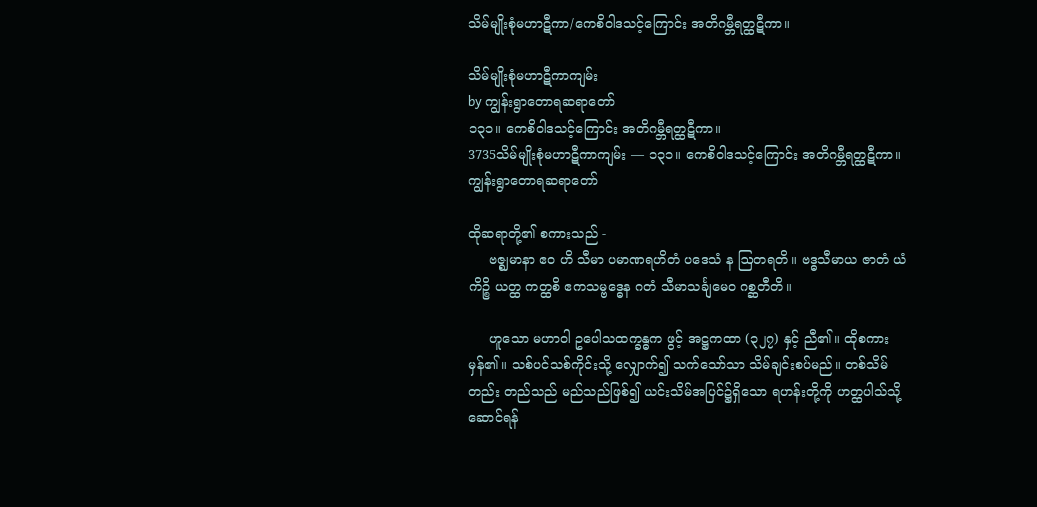သိမ်မျိုးစုံမဟာဋီကာ/ကေစိဝါဒသင့်ကြောင်း အတိဂမ္ဘီရတ္ထဋီကာ။

သိမ်မျိုးစုံမဟာဋီကာကျမ်း
by ကျွန်းရွာတောရဆရာတော်
၁၃၁။ ကေစိဝါဒသင့်ကြောင်း အတိဂမ္ဘီရတ္ထဋီကာ။
3735သိမ်မျိုးစုံမဟာဋီကာကျမ်း — ၁၃၁။ ကေစိဝါဒသင့်ကြောင်း အတိဂမ္ဘီရတ္ထဋီကာ။ကျွန်းရွာတောရဆရာတော်

ထိုဆရာတို့၏ စကားသည် -
     ဗဇ္ဈမာနာ ဧဝ ဟိ သီမာ ပမာဏရဟိတံ ပဒေသံ န ဩတရတိ။ ဗဒ္ဓသီမာယ ဇာတံ ယံကိဉ္စိ ယတ္ထ ကတ္ထစိ ဧကသမ္ဗဒ္ဓေန ဂတံ သီမာသင်္ချမေဝ ဂစ္ဆတီတိ။

     ဟူသော မဟာဝါ ဥပေါသထက္ခန္ဓက ဖွင့် အဋ္ဌကထာ (၃၂၇) နှင့် ညီ၏။ ထိုစကား မှန်၏။ သစ်ပင်သစ်ကိုင်းသို့ လျှောက်၍ သက်သော်သာ သိမ်ချင်းစပ်မည်။ တစ်သိမ်တည်း တည်သည် မည်သည်ဖြစ်၍ ယင်းသိမ်အပြင်၌ရှိသော ရဟန်းတို့ကို ဟတ္ထပါသ်သို့ ဆောင်ရန်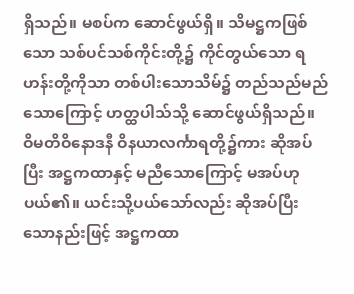ရှိသည်။ မစပ်က ဆောင်ဖွယ်ရှိ။ သိမဋ္ဌကဖြစ်သော သစ်ပင်သစ်ကိုင်းတို့၌ ကိုင်တွယ်သော ရဟန်းတို့ကိုသာ တစ်ပါးသောသိမ်၌ တည်သည်မည်သောကြောင့် ဟတ္ထပါသ်သို့ ဆောင်ဖွယ်ရှိသည်။ ဝိမတိဝိနောဒနီ ဝိနယာလင်္ကာရတို့၌ကား ဆိုအပ်ပြီး အဋ္ဌကထာနှင့် မညီသောကြောင့် မအပ်ဟု ပယ်၏။ ယင်းသို့ပယ်သော်လည်း ဆိုအပ်ပြီးသောနည်းဖြင့် အဋ္ဌကထာ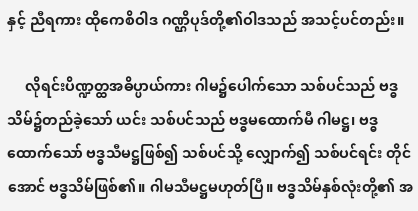နှင့် ညီရကား ထိုကေစိဝါဒ ဂဏ္ဌိပုဒ်တို့၏ဝါဒသည် အသင့်ပင်တည်း။

     လိုရင်းပိဏ္ဍတ္ထအဓိပ္ပာယ်ကား ဂါမ၌ပေါက်သော သစ်ပင်သည် ဗဒ္ဓသိမ်၌တည်ခဲ့သော် ယင်း သစ်ပင်သည် ဗဒ္ဓမထောက်မီ ဂါမဋ္ဌ၊ ဗဒ္ဓထောက်သော် ဗဒ္ဓသီမဋ္ဌဖြစ်၍ သစ်ပင်သို့ လျှောက်၍ သစ်ပင်ရင်း တိုင်အောင် ဗဒ္ဓသိမ်ဖြစ်၏။ ဂါမသီမဋ္ဌမဟုတ်ပြီ။ ဗဒ္ဓသိမ်နှစ်လုံးတို့၏ အ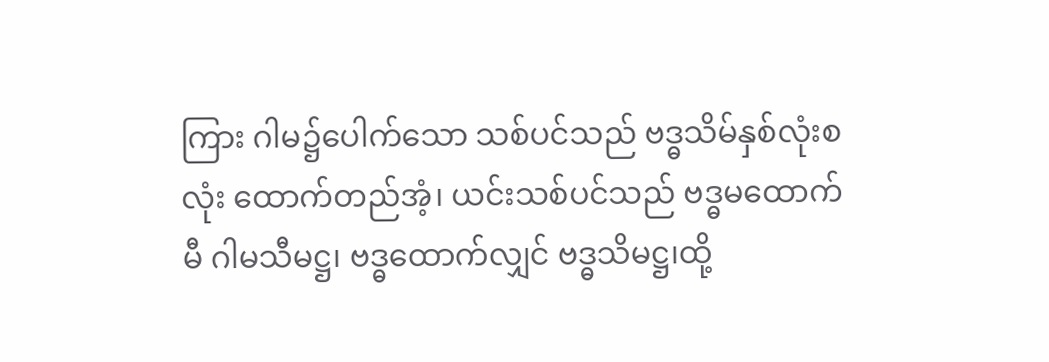ကြား ဂါမ၌ပေါက်သော သစ်ပင်သည် ဗဒ္ဓသိမ်နှစ်လုံးစလုံး ထောက်တည်အံ့၊ ယင်းသစ်ပင်သည် ဗဒ္ဓမထောက်မီ ဂါမသီမဋ္ဌ၊ ဗဒ္ဓထောက်လျှင် ဗဒ္ဓသိမဋ္ဌ၊ထို့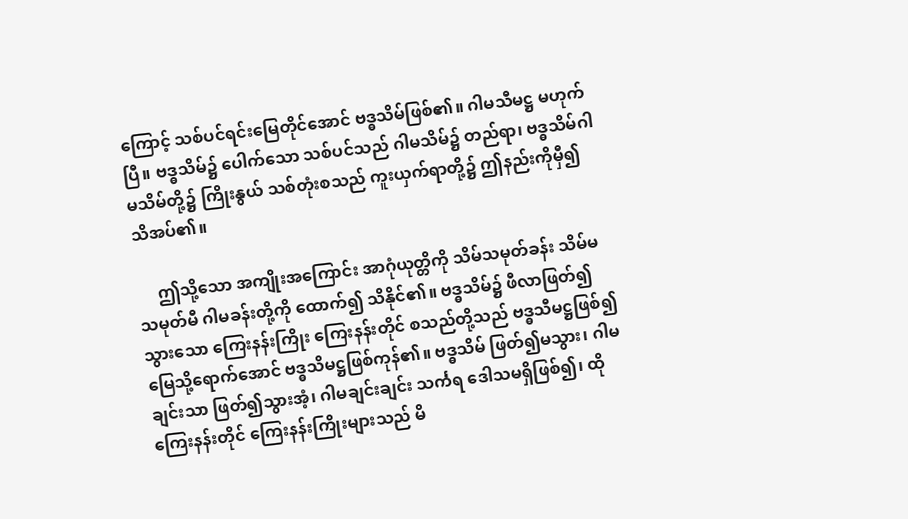ကြောင့် သစ်ပင်ရင်းမြေတိုင်အောင် ဗဒ္ဓသိမ်ဖြစ်၏။ ဂါမသီမဋ္ဌ မဟုက်ပြီ။ ဗဒ္ဓသိမ်၌ ပေါက်သော သစ်ပင်သည် ဂါမသိမ်၌ တည်ရာ၊ ဗဒ္ဓသိမ်ဂါမသိမ်တို့၌ ကြိုးနွယ် သစ်တုံးစသည် ကူးယှက်ရာတို့၌ ဤနည်းကိုမှီ၍ သိအပ်၏။

     ဤသို့သော အကျိုးအကြောင်း အာဂုံယုတ္တိကို သိမ်သမုတ်ခန်း သိမ်မသမုတ်မီ ဂါမခန်းတို့ကို ထောက်၍ သိနိုင်၏။ ဗဒ္ဓသိမ်၌ ဖီလာဖြတ်၍ သွားသော ကြေးနန်းကြိုး ကြေးနန်းတိုင် စသည်တို့သည် ဗဒ္ဓသီမဋ္ဌဖြစ်၍ မြေသို့ရောက်အောင် ဗဒ္ဓသိမဋ္ဌဖြစ်ကုန်၏။ ဗဒ္ဓသိမ် ဖြတ်၍မသွား၊ ဂါမချင်းသာ ဖြတ်၍သွားအံ့၊ ဂါမချင်းချင်း သင်္ကရ ဒေါသမရှိဖြစ်၍၊ ထိုကြေးနန်းတိုင် ကြေးနန်းကြိုးများသည် မိ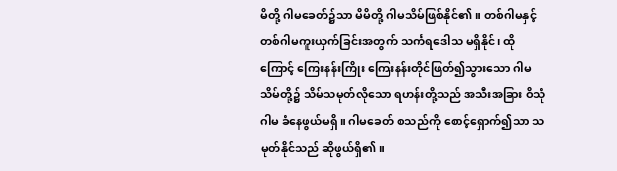မိတို့ ဂါမခေတ်၌သာ မိမိတို့ ဂါမသိမ်ဖြစ်နိုင်၏။ တစ်ဂါမနှင့် တစ်ဂါမကူးယှက်ခြင်းအတွက် သင်္ကရဒေါသ မရှိနိုင်၊ ထိုကြောင့် ကြေးနန်းကြိုး ကြေးနန်းတိုင်ဖြတ်၍သွားသော ဂါမသိမ်တို့၌ သိမ်သမုတ်လိုသော ရဟန်းတို့သည် အသီးအခြား ဝိသုံဂါမ ခံနေဖွယ်မရှိ။ ဂါမခေတ် စသည်ကို စောင့်ရှောက်၍သာ သမုတ်နိုင်သည် ဆိုဖွယ်ရှိ၏။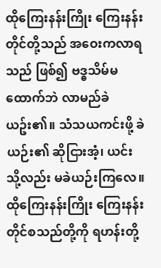ထိုကြေးနန်းကြိုး ကြေးနန်းတိုင်တို့သည် အဝေးကလာရသည် ဖြစ်၍ ဗဒ္ဓသိမ်မထောက်ဘဲ လာမည်ခဲယဥ်း၏။ သံသယကင်းဖို့ ခဲယဉ်း၏ ဆိုငြားအံ့၊ ယင်းသို့လည်း မခဲယဉ်းကြလေ။ ထိုကြေးနန်းကြိုး ကြေးနန်းတိုင်စသည်တို့ကို ရဟန်းတို့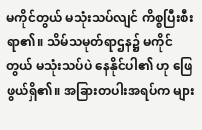မကိုင်တွယ် မသုံးသပ်လျင် ကိစ္စပြီးစီးရာ၏။ သိမ်သမုတ်ရာဌန၌ မကိုင်တွယ် မသုံးသပ်ပဲ နေနိုင်ပါ၏ ဟု ဖြေဖွယ်ရှိ၏။ အခြားတပါးအရပ်က များ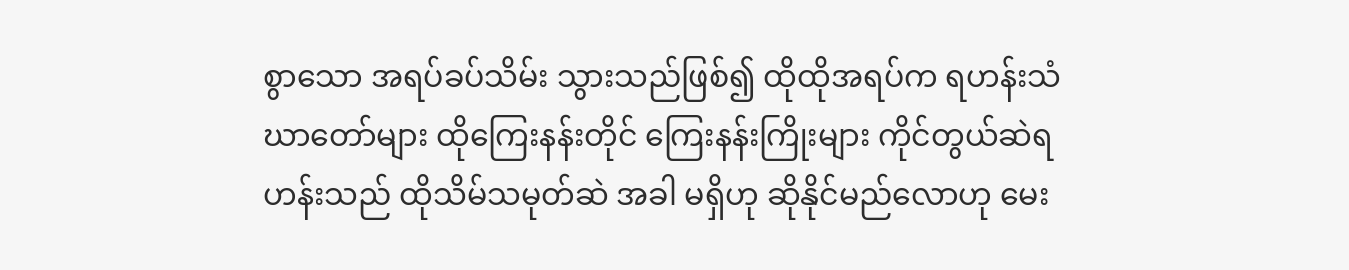စွာသော အရပ်ခပ်သိမ်း သွားသည်ဖြစ်၍ ထိုထိုအရပ်က ရဟန်းသံဃာတော်များ ထိုကြေးနန်းတိုင် ကြေးနန်းကြိုးများ ကိုင်တွယ်ဆဲရဟန်းသည် ထိုသိမ်သမုတ်ဆဲ အခါ မရှိဟု ဆိုနိုင်မည်လောဟု မေး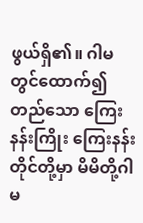ဖွယ်ရှိ၏။ ဂါမတွင်ထောက်၍တည်သော ကြေးနန်းကြိုး ကြေးနန်းတိုင်တို့မှာ မိမိတို့ဂါမ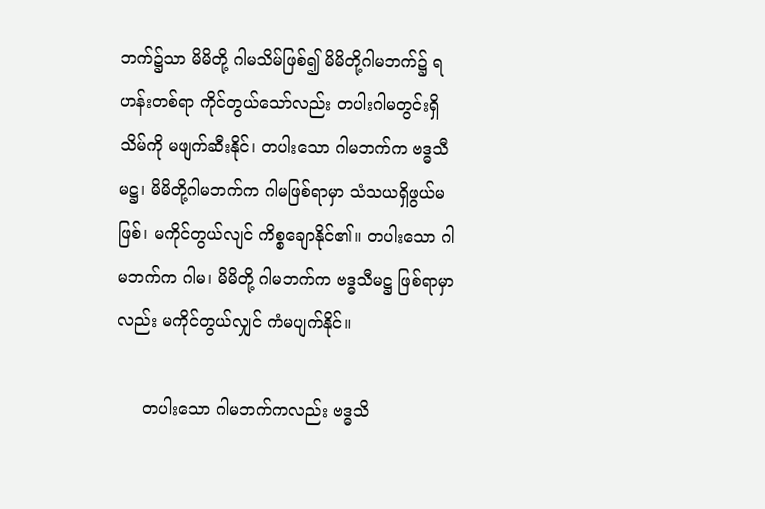ဘက်၌သာ မိမိတို့ ဂါမသိမ်ဖြစ်၍ မိမိတို့ဂါမဘက်၌ ရဟန်းတစ်ရာ ကိုင်တွယ်သော်လည်း တပါးဂါမတွင်းရှိ သိမ်ကို မဖျက်ဆီးနိုင်၊ တပါးသော ဂါမဘက်က ဗဒ္ဓသီမဋ္ဌ၊ မိမိတို့ဂါမဘက်က ဂါမဖြစ်ရာမှာ သံသယရှိဖွယ်မဖြစ်၊ မကိုင်တွယ်လျင် ကိစ္စချောနိုင်၏။ တပါးသော ဂါမဘက်က ဂါမ၊ မိမိတို့ ဂါမဘက်က ဗဒ္ဓသီမဋ္ဌ ဖြစ်ရာမှာလည်း မကိုင်တွယ်လျှင် ကံမပျက်နိုင်။

     တပါးသော ဂါမဘက်ကလည်း ဗဒ္ဓသိ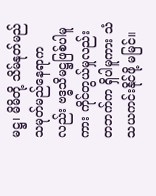မဋ္ဌ၊ မိမိတို့ သိမ်နုတ်မည် သမုတ်မည်နေရာကလည်း ဗဒ္ဓသိမဋ္ဌဖြစ်ပါမူကား ကိုင်တွယ်မှုလည်း တဘက်က ရှိပါမူကား သံသယကင်းနိုင်ဖို့ မမြင်။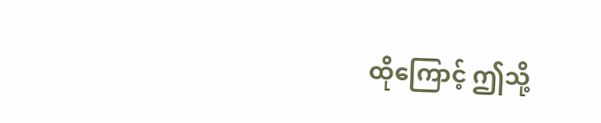ထိုကြောင့် ဤသို့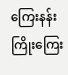ကြေးနန်းကြိုးကြေး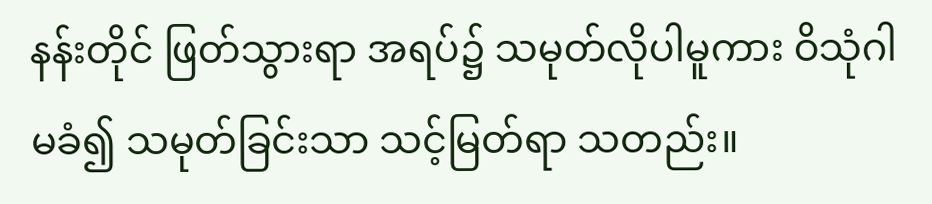နန်းတိုင် ဖြတ်သွားရာ အရပ်၌ သမုတ်လိုပါမူကား ဝိသုံဂါမခံ၍ သမုတ်ခြင်းသာ သင့်မြတ်ရာ သတည်း။